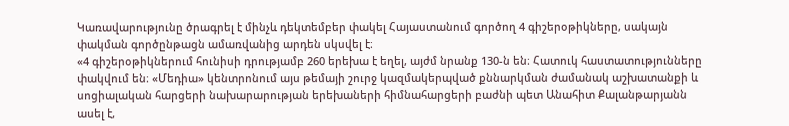Կառավարությունը ծրագրել է մինչև դեկտեմբեր փակել Հայաստանում գործող 4 գիշերօթիկները, սակայն փակման գործընթացն ամառվանից արդեն սկսվել է։
«4 գիշերօթիկներում հունիսի դրությամբ 260 երեխա է եղել, այժմ նրանք 130-ն են։ Հատուկ հաստատությունները փակվում են։ «Մեդիա» կենտրոնում այս թեմայի շուրջ կազմակերպված քննարկման ժամանակ աշխատանքի և սոցիալական հարցերի նախարարության երեխաների հիմնահարցերի բաժնի պետ Անահիտ Քալանթարյանն ասել է,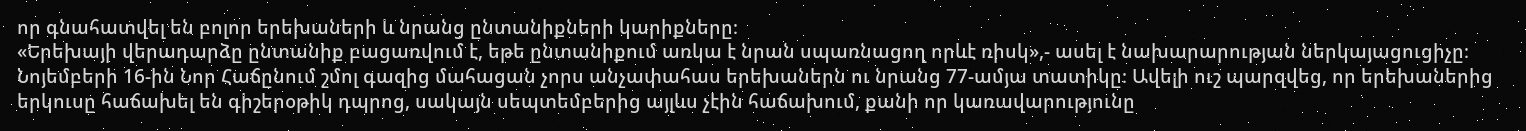որ գնահատվել են բոլոր երեխաների և նրանց ընտանիքների կարիքները։
«Երեխայի վերադարձը ընտանիք բացառվում է, եթե ընտանիքում առկա է նրան սպառնացող որևէ ռիսկ»,- ասել է նախարարության ներկայացուցիչը։
Նոյեմբերի 16-ին Նոր Հաճընում շմոլ գազից մահացան չորս անչափահաս երեխաներն ու նրանց 77-ամյա տատիկը։ Ավելի ուշ պարզվեց, որ երեխաներից երկուսը հաճախել են գիշերօթիկ դպրոց, սակայն սեպտեմբերից այլևս չէին հաճախում, քանի որ կառավարությունը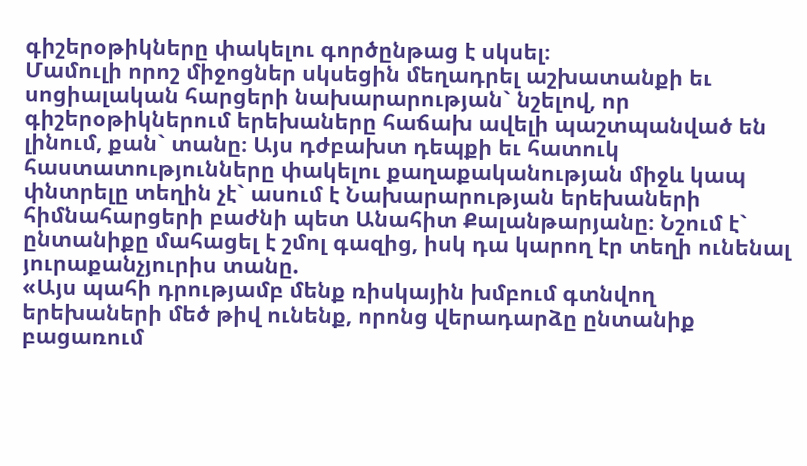գիշերօթիկները փակելու գործընթաց է սկսել։
Մամուլի որոշ միջոցներ սկսեցին մեղադրել աշխատանքի եւ սոցիալական հարցերի նախարարության` նշելով, որ գիշերօթիկներում երեխաները հաճախ ավելի պաշտպանված են լինում, քան` տանը։ Այս դժբախտ դեպքի եւ հատուկ հաստատությունները փակելու քաղաքականության միջև կապ փնտրելը տեղին չէ` ասում է Նախարարության երեխաների հիմնահարցերի բաժնի պետ Անահիտ Քալանթարյանը։ Նշում է` ընտանիքը մահացել է շմոլ գազից, իսկ դա կարող էր տեղի ունենալ յուրաքանչյուրիս տանը.
«Այս պահի դրությամբ մենք ռիսկային խմբում գտնվող երեխաների մեծ թիվ ունենք, որոնց վերադարձը ընտանիք բացառում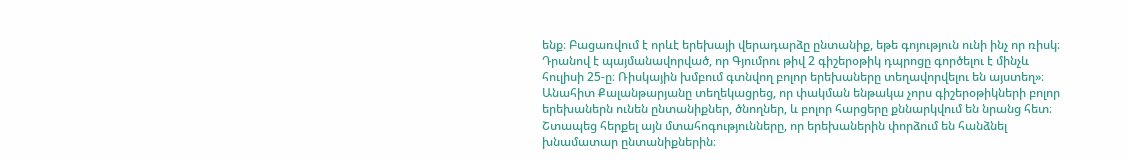ենք։ Բացառվում է որևէ երեխայի վերադարձը ընտանիք, եթե գոյություն ունի ինչ որ ռիսկ։ Դրանով է պայմանավորված, որ Գյումրու թիվ 2 գիշերօթիկ դպրոցը գործելու է մինչև հուլիսի 25-ը։ Ռիսկային խմբում գտնվող բոլոր երեխաները տեղավորվելու են այստեղ»։
Անահիտ Քալանթարյանը տեղեկացրեց, որ փակման ենթակա չորս գիշերօթիկների բոլոր երեխաներն ունեն ընտանիքներ, ծնողներ, և բոլոր հարցերը քննարկվում են նրանց հետ։ Շտապեց հերքել այն մտահոգությունները, որ երեխաներին փորձում են հանձնել խնամատար ընտանիքներին։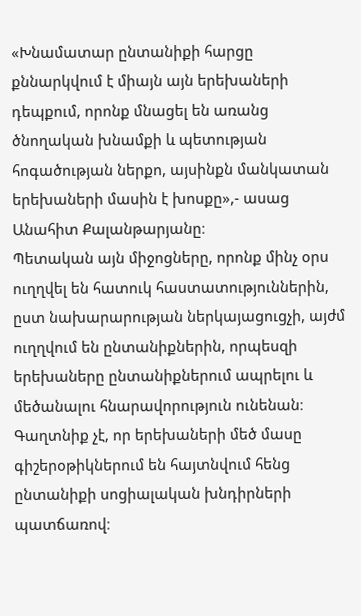«Խնամատար ընտանիքի հարցը քննարկվում է միայն այն երեխաների դեպքում, որոնք մնացել են առանց ծնողական խնամքի և պետության հոգածության ներքո, այսինքն մանկատան երեխաների մասին է խոսքը»,- ասաց Անահիտ Քալանթարյանը։
Պետական այն միջոցները, որոնք մինչ օրս ուղղվել են հատուկ հաստատություններին, ըստ նախարարության ներկայացուցչի, այժմ ուղղվում են ընտանիքներին, որպեսզի երեխաները ընտանիքներում ապրելու և մեծանալու հնարավորություն ունենան։ Գաղտնիք չէ, որ երեխաների մեծ մասը գիշերօթիկներում են հայտնվում հենց ընտանիքի սոցիալական խնդիրների պատճառով։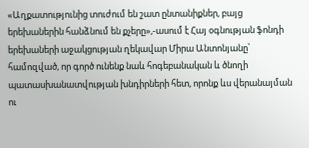«Աղքատությունից տուժում են շատ ընտանիքներ, բայց երեխաներին հանձնում են քչերը»,-ասում է Հայ օգնության ֆոնդի երեխաների աջակցության ղեկավար Միրա Անտոնյանը՝ համոզված, որ գործ ունենք նաև հոգեբանական և ծնողի պատասխանատվության խնդիրների հետ, որոնք ևս վերանայման ու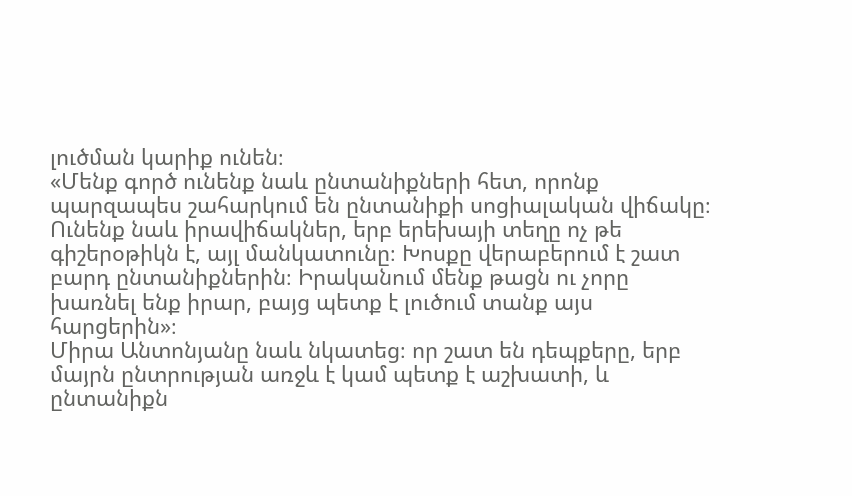լուծման կարիք ունեն։
«Մենք գործ ունենք նաև ընտանիքների հետ, որոնք պարզապես շահարկում են ընտանիքի սոցիալական վիճակը։ Ունենք նաև իրավիճակներ, երբ երեխայի տեղը ոչ թե գիշերօթիկն է, այլ մանկատունը։ Խոսքը վերաբերում է շատ բարդ ընտանիքներին։ Իրականում մենք թացն ու չորը խառնել ենք իրար, բայց պետք է լուծում տանք այս հարցերին»։
Միրա Անտոնյանը նաև նկատեց։ որ շատ են դեպքերը, երբ մայրն ընտրության առջև է կամ պետք է աշխատի, և ընտանիքն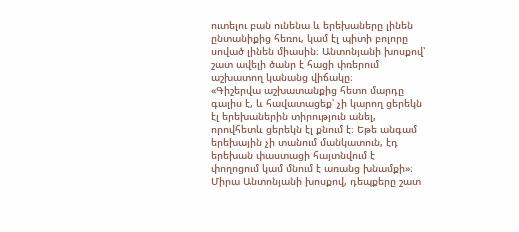ուտելու բան ունենա և երեխաները լինեն ընտանիքից հեռու, կամ էլ պիտի բոլորը սոված լինեն միասին։ Անտոնյանի խոսքով՝ շատ ավելի ծանր է հացի փռերում աշխատող կանանց վիճակը։
«Գիշերվա աշխատանքից հետո մարդը գալիս է, և հավատացեք՝ չի կարող ցերեկն էլ երեխաներին տիրություն անել, որովհետև ցերեկն էլ քնում է։ Եթե անգամ երեխային չի տանում մանկատուն, էդ երեխան փաստացի հայտնվում է փողոցում կամ մնում է առանց խնամքի»։
Միրա Անտոնյանի խոսքով, դեպքերը շատ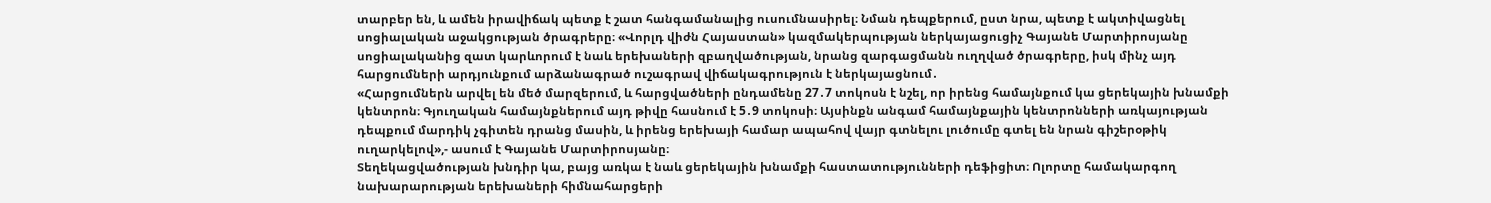տարբեր են, և ամեն իրավիճակ պետք է շատ հանգամանալից ուսումնասիրել։ Նման դեպքերում, ըստ նրա, պետք է ակտիվացնել սոցիալական աջակցության ծրագրերը։ «Վորլդ վիժն Հայաստան» կազմակերպության ներկայացուցիչ Գայանե Մարտիրոսյանը սոցիալականից զատ կարևորում է նաև երեխաների զբաղվածության, նրանց զարգացմանն ուղղված ծրագրերը, իսկ մինչ այդ հարցումների արդյունքում արձանագրած ուշագրավ վիճակագրություն է ներկայացնում․
«Հարցումներն արվել են մեծ մարզերում, և հարցվածների ընդամենը 27․7 տոկոսն է նշել, որ իրենց համայնքում կա ցերեկային խնամքի կենտրոն։ Գյուղական համայնքներում այդ թիվը հասնում է 5․9 տոկոսի։ Այսինքն անգամ համայնքային կենտրոնների առկայության դեպքում մարդիկ չգիտեն դրանց մասին, և իրենց երեխայի համար ապահով վայր գտնելու լուծումը գտել են նրան գիշերօթիկ ուղարկելով»,- ասում է Գայանե Մարտիրոսյանը։
Տեղեկացվածության խնդիր կա, բայց առկա է նաև ցերեկային խնամքի հաստատությունների դեֆիցիտ։ Ոլորտը համակարգող նախարարության երեխաների հիմնահարցերի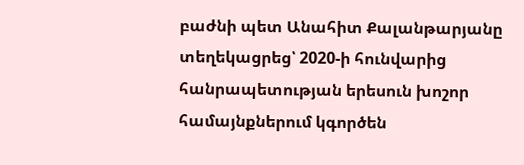բաժնի պետ Անահիտ Քալանթարյանը տեղեկացրեց՝ 2020-ի հունվարից հանրապետության երեսուն խոշոր համայնքներում կգործեն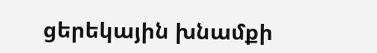ցերեկային խնամքի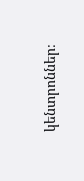կենտրոններ։